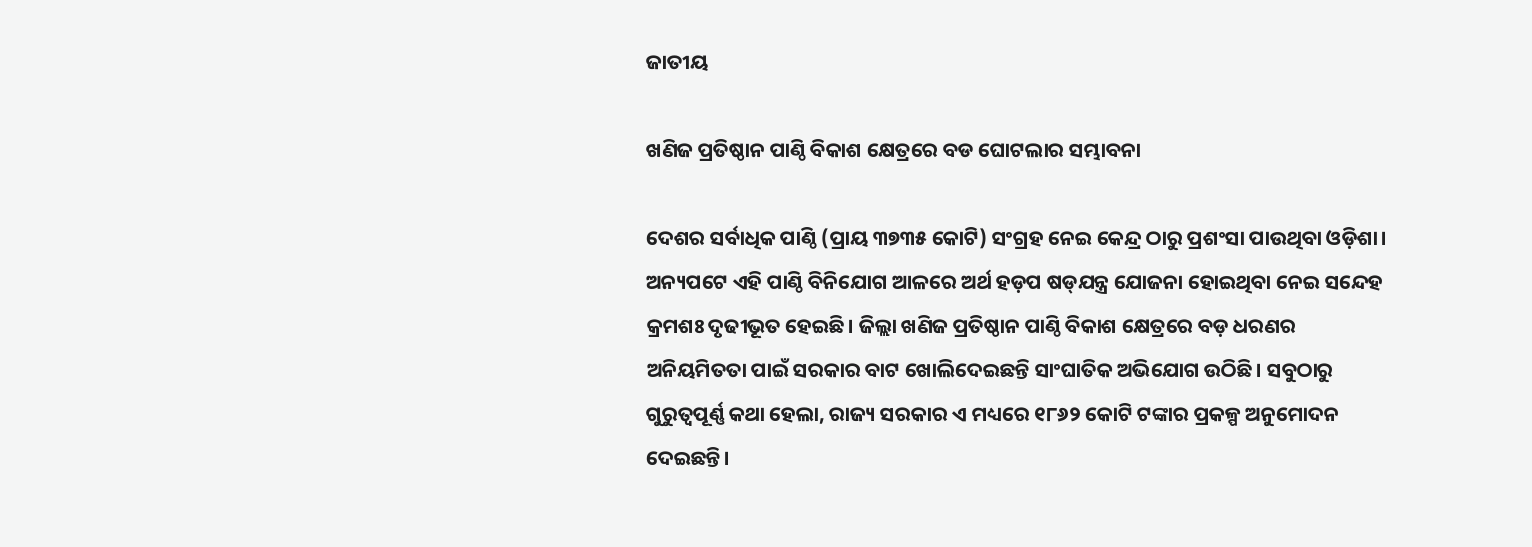ଜାତୀୟ

ଖଣିଜ ପ୍ରତିଷ୍ଠାନ ପାଣ୍ଠି ବିକାଶ କ୍ଷେତ୍ରରେ ବଡ ଘୋଟଲାର ସମ୍ଭାବନା

ଦେଶର ସର୍ବାଧିକ ପାଣ୍ଠି (ପ୍ରାୟ ୩୭୩୫ କୋଟି) ସଂଗ୍ରହ ନେଇ କେନ୍ଦ୍ର ଠାରୁ ପ୍ରଶଂସା ପାଉଥିବା ଓଡ଼ିଶା। ଅନ୍ୟପଟେ ଏହି ପାଣ୍ଠି ବିନିଯୋଗ ଆଳରେ ଅର୍ଥ ହଡ଼ପ ଷଡ୍‌ଯନ୍ତ୍ର ଯୋଜନା ହୋଇଥିବା ନେଇ ସନ୍ଦେହ କ୍ରମଶଃ ଦୃଢୀଭୂତ ହେଇଛି। ଜିଲ୍ଲା ଖଣିଜ ପ୍ରତିଷ୍ଠାନ ପାଣ୍ଠି ବିକାଶ କ୍ଷେତ୍ରରେ ବଡ଼ ଧରଣର ଅନିୟମିତତା ପାଇଁ ସରକାର ବାଟ ଖୋଲିଦେଇଛନ୍ତି ସାଂଘାତିକ ଅଭିଯୋଗ ଉଠିଛି। ସବୁଠାରୁ ଗୁରୁତ୍ୱପୂର୍ଣ୍ଣ କଥା ହେଲା, ରାଜ୍ୟ ସରକାର ଏ ମଧ୍ୟରେ ୧୮୬୨ କୋଟି ଟଙ୍କାର ପ୍ରକଳ୍ପ ଅନୁମୋଦନ ଦେଇଛନ୍ତି।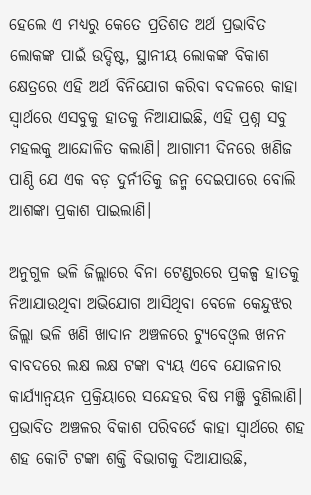ହେଲେ ଏ ମଧ୍ୟରୁ କେତେ ପ୍ରତିଶତ ଅର୍ଥ ପ୍ରଭାବିତ ଲୋକଙ୍କ ପାଇଁ ଉଦ୍ଦିଷ୍ଟ, ସ୍ଥାନୀୟ ଲୋକଙ୍କ ବିକାଶ କ୍ଷେତ୍ରରେ ଏହି ଅର୍ଥ ବିନିଯୋଗ କରିବା ବଦଳରେ କାହା ସ୍ୱାର୍ଥରେ ଏସବୁକୁ ହାତକୁ ନିଆଯାଇଛି, ଏହି ପ୍ରଶ୍ନ ସବୁ ମହଲକୁ ଆନ୍ଦୋଳିତ କଲାଣି। ଆଗାମୀ ଦିନରେ ଖଣିଜ ପାଣ୍ଠି ଯେ ଏକ ବଡ଼ ଦୁର୍ନୀତିକୁ ଜନ୍ମ ଦେଇପାରେ ବୋଲି ଆଶଙ୍କା ପ୍ରକାଶ ପାଇଲାଣି।

ଅନୁଗୁଳ ଭଳି ଜିଲ୍ଲାରେ ବିନା ଟେଣ୍ଡରରେ ପ୍ରକଳ୍ପ ହାତକୁ ନିଆଯାଉଥିବା ଅଭିଯୋଗ ଆସିଥିବା ବେଳେ କେନ୍ଦୁଝର ଜିଲ୍ଲା ଭଳି ଖଣି ଖାଦାନ ଅଞ୍ଚଳରେ ଟ୍ୟୁବେଓ୍ଵଲ ଖନନ ବାବଦରେ ଲକ୍ଷ ଲକ୍ଷ ଟଙ୍କା ବ୍ୟୟ ଏବେ ଯୋଜନାର କାର୍ଯ୍ୟାନ୍ଵୟନ ପ୍ରକ୍ରିୟାରେ ସନ୍ଦେହର ବିଷ ମଞ୍ଜି ବୁଣିଲାଣି। ପ୍ରଭାବିତ ଅଞ୍ଚଳର ବିକାଶ ପରିବର୍ତେ କାହା ସ୍ୱାର୍ଥରେ ଶହ ଶହ କୋଟି ଟଙ୍କା ଶକ୍ତି ବିଭାଗକୁ ଦିଆଯାଉଛି,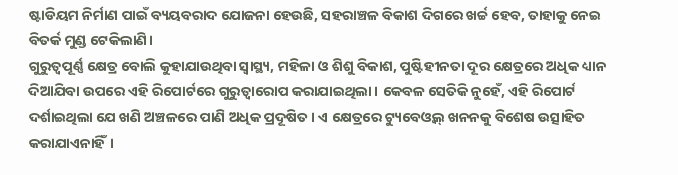ଷ୍ଟାଡିୟମ ନିର୍ମାଣ ପାଇଁ ବ୍ୟୟବରାଦ ଯୋଜନା ହେଉଛି, ସହରାଞ୍ଚଳ ବିକାଶ ଦିଗରେ ଖର୍ଚ୍ଚ ହେବ, ତାହାକୁ ନେଇ ବିତର୍କ ମୁଣ୍ଡ ଟେକିଲାଣି।
ଗୁରୁତ୍ୱପୂର୍ଣ୍ଣ କ୍ଷେତ୍ର ବୋଲି କୁହାଯାଉଥିବା ସ୍ୱାସ୍ଥ୍ୟ, ମହିଳା ଓ ଶିଶୁ ବିକାଶ, ପୁଷ୍ଟିହୀନତା ଦୂର କ୍ଷେତ୍ରରେ ଅଧିକ ଧ୍ୟାନ ଦିଆଯିବା ଉପରେ ଏହି ରିପୋର୍ଟରେ ଗୁରୁତ୍ୱାରୋପ କରାଯାଇଥିଲା। କେବଳ ସେତିକି ନୁହେଁ, ଏହି ରିପୋର୍ଟ ଦର୍ଶାଇଥିଲା ଯେ ଖଣି ଅଞ୍ଚଳରେ ପାଣି ଅଧିକ ପ୍ରଦୂଷିତ। ଏ କ୍ଷେତ୍ରରେ ଟ୍ୟୁବେଓ୍ଵଲ୍‌ ଖନନକୁ ବିଶେଷ ଉତ୍ସାହିତ କରାଯାଏନାହିଁ।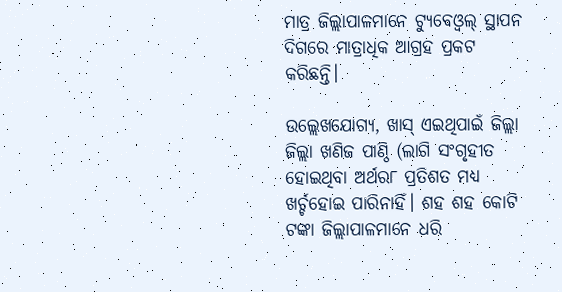ମାତ୍ର ଜିଲ୍ଲାପାଳମାନେ ଟ୍ୟୁବେଓ୍ଵଲ୍‌ ସ୍ଥାପନ ଦିଗରେ ମାତ୍ରାଧିକ ଆଗ୍ରହ ପ୍ରକଟ କରିଛନ୍ତି।

ଉଲ୍ଲେଖଯୋଗ୍ୟ, ଖାସ୍‌ ଏଇଥିପାଇଁ ଜିଲ୍ଲା ଜିଲ୍ଲା ଖଣିଜ ପାଣ୍ଠି (ଲାଗି ସଂଗୃହୀତ ହୋଇଥିବା ଅର୍ଥର୮ ପ୍ରତିଶତ ମଧ୍ୟ ଖର୍ଚ୍ଚହୋଇ ପାରିନାହିଁ। ଶହ ଶହ କୋଟି ଟଙ୍କା ଜିଲ୍ଲାପାଳମାନେ ଧରି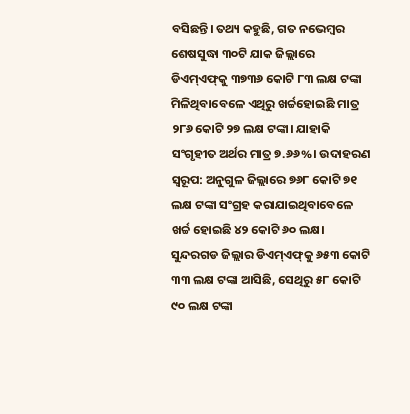ବସିଛନ୍ତି। ତଥ୍ୟ କହୁଛି, ଗତ ନଭେମ୍ବର ଶେଷସୁଦ୍ଧା ୩୦ଟି ଯାକ ଜିଲ୍ଲାରେ ଡିଏମ୍‌ଏଫ୍‌କୁ ୩୭୩୬ କୋଟି ୮୩ ଲକ୍ଷ ଟଙ୍କା ମିଳିଥିବାବେଳେ ଏଥିରୁ ଖର୍ଚ୍ଚହୋଇଛି ମାତ୍ର ୨୮୬ କୋଟି ୨୭ ଲକ୍ଷ ଟଙ୍କା। ଯାହାକି ସଂଗୃହୀତ ଅର୍ଥର ମାତ୍ର ୭.୬୬%। ଉଦାହରଣ ସ୍ୱରୂପ: ଅନୁଗୁଳ ଜିଲ୍ଲାରେ ୭୬୮ କୋଟି ୭୧ ଲକ୍ଷ ଟଙ୍କା ସଂଗ୍ରହ କରାଯାଇଥିବାବେଳେ ଖର୍ଚ୍ଚ ହୋଇଛି ୪୨ କୋଟି ୬୦ ଲକ୍ଷ। ସୁନ୍ଦରଗଡ ଜିଲ୍ଲାର ଡିଏମ୍‌ଏଫ୍‌କୁ ୬୫୩ କୋଟି ୩୩ ଲକ୍ଷ ଟଙ୍କା ଆସିଛି, ସେଥିରୁ ୫୮ କୋଟି ୯୦ ଲକ୍ଷ ଟଙ୍କା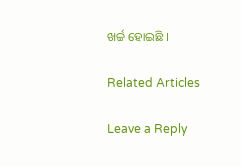ଖର୍ଚ୍ଚ ହୋଇଛି ।

Related Articles

Leave a Reply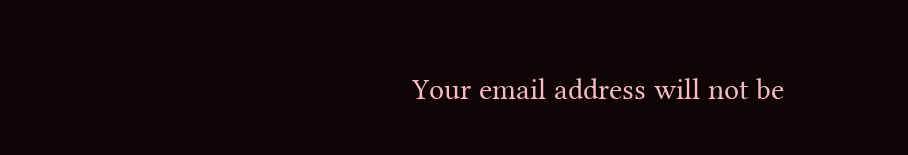Your email address will not be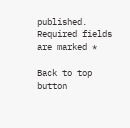published. Required fields are marked *

Back to top button